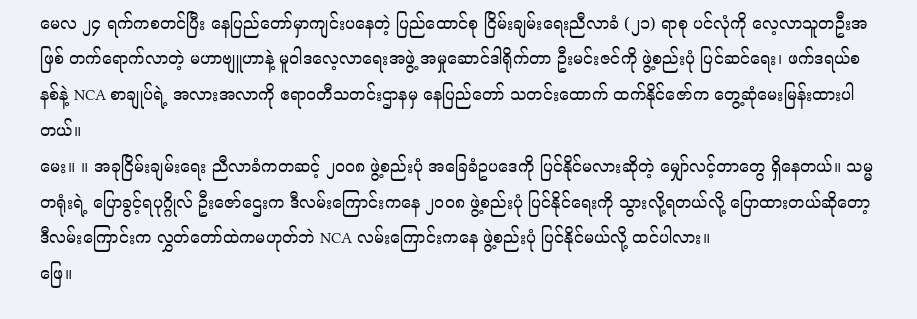မေလ ၂၄ ရက်ကစတင်ပြီး နေပြည်တော်မှာကျင်းပနေတဲ့ ပြည်ထောင်စု ငြိမ်းချမ်းရေးညီလာခံ (၂၁) ရာစု ပင်လုံကို လေ့လာသူတဦးအဖြစ် တက်ရောက်လာတဲ့ မဟာဗျူဟာနဲ့ မူဝါဒလေ့လာရေးအဖွဲ့ အမှုဆောင်ဒါရိုက်တာ ဦးမင်းဇင်ကို ဖွဲ့စည်းပုံ ပြင်ဆင်ရေး၊ ဖက်ဒရယ်စနစ်နဲ့ NCA စာချုပ်ရဲ့ အလားအလာကို ဧရာဝတီသတင်းဌာနမှ နေပြည်တော် သတင်းထောက် ထက်နိုင်ဇော်က တွေ့ဆုံမေးမြန်းထားပါတယ်။
မေး။ ။ အခုငြိမ်းချမ်းရေး ညီလာခံကတဆင့် ၂၀၀၈ ဖွဲ့စည်းပုံ အခြေခံဥပဒေကို ပြင်နိုင်မလားဆိုတဲ့ မျှော်လင့်တာတွေ ရှိနေတယ်။ သမ္မတရုံးရဲ့ ပြောခွင့်ရပုဂ္ဂိုလ် ဦးဇော်ဌေးက ဒီလမ်းကြောင်းကနေ ၂၀၀၈ ဖွဲ့စည်းပုံ ပြင်နိုင်ရေးကို သွားလို့ရတယ်လို့ ပြောထားတယ်ဆိုတော့ ဒီလမ်းကြောင်းက လွှတ်တော်ထဲကမဟုတ်ဘဲ NCA လမ်းကြောင်းကနေ ဖွဲ့စည်းပုံ ပြင်နိုင်မယ်လို့ ထင်ပါလား။
ဖြေ။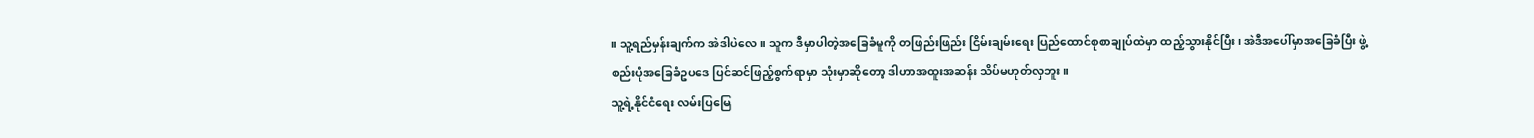။ သူ့ရည်မှန်းချက်က အဲဒါပဲလေ။ သူက ဒီမှာပါတဲ့အခြေခံမူကို တဖြည်းဖြည်း ငြိမ်းချမ်းရေး ပြည်ထောင်စုစာချုပ်ထဲမှာ ထည့်သွားနိုင်ပြီး၊ အဲဒီအပေါ်မှာအခြေခံပြီး ဖွဲ့စည်းပုံအခြေခံဥပဒေ ပြင်ဆင်ဖြည့်စွက်ရာမှာ သုံးမှာဆိုတော့ ဒါဟာအထူးအဆန်း သိပ်မဟုတ်လှဘူး။
သူ့ရဲ့နိုင်ငံရေး လမ်းပြမြေ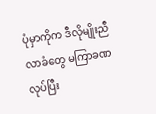ပုံမှာကိုက ဒီလိုမျိုးညီလာခံတွေ မကြာခဏလုပ်ပြီး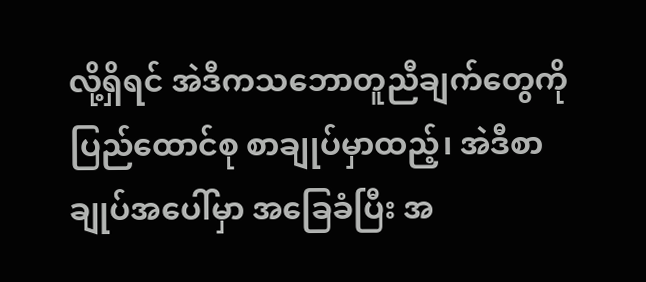လို့ရှိရင် အဲဒီကသဘောတူညီချက်တွေကို ပြည်ထောင်စု စာချုပ်မှာထည့်၊ အဲဒီစာချုပ်အပေါ်မှာ အခြေခံပြီး အ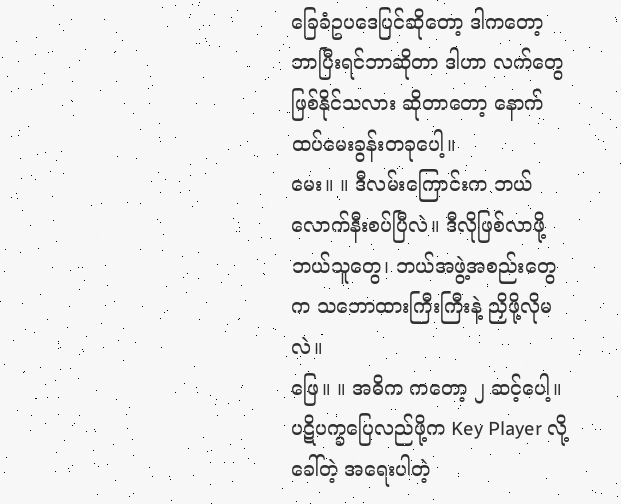ခြေခံဥပဒေပြင်ဆိုတော့ ဒါကတော့ ဘာပြီးရင်ဘာဆိုတာ ဒါဟာ လက်တွေဖြစ်နိုင်သလား ဆိုတာတော့ နောက်ထပ်မေးခွန်းတခုပေါ့။
မေး။ ။ ဒီလမ်းကြောင်းက ဘယ်လောက်နီးစပ်ပြီလဲ။ ဒီလိုဖြစ်လာဖို့ ဘယ်သူတွေ၊ ဘယ်အဖွဲ့အစည်းတွေက သဘောထားကြီးကြီးနဲ့ ညှိဖို့လိုမလဲ။
ဖြေ။ ။ အဓိက ကတော့ ၂ ဆင့်ပေါ့။ ပဋိပက္ခပြေလည်ဖို့က Key Player လို့ခေါ်တဲ့ အရေးပါတဲ့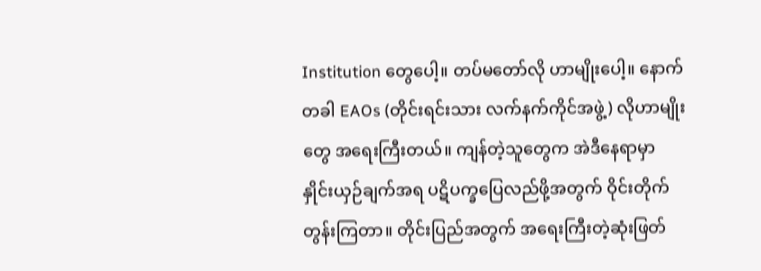Institution တွေပေါ့။ တပ်မတော်လို ဟာမျိုးပေါ့။ နောက်တခါ EAOs (တိုင်းရင်းသား လက်နက်ကိုင်အဖွဲ့) လိုဟာမျိုးတွေ အရေးကြီးတယ်။ ကျန်တဲ့သူတွေက အဲဒီနေရာမှာ နှိုင်းယှဉ်ချက်အရ ပဋိပက္ခပြေလည်ဖို့အတွက် ဝိုင်းတိုက်တွန်းကြတာ။ တိုင်းပြည်အတွက် အရေးကြီးတဲ့ဆုံးဖြတ်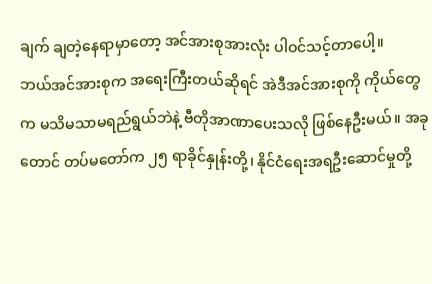ချက် ချတဲ့နေရာမှာတော့ အင်အားစုအားလုံး ပါဝင်သင့်တာပေါ့။
ဘယ်အင်အားစုက အရေးကြီးတယ်ဆိုရင် အဲဒီအင်အားစုကို ကိုယ်တွေက မသိမသာမရည်ရွယ်ဘဲနဲ့ ဗီတိုအာဏာပေးသလို ဖြစ်နေဦးမယ်။ အခုတောင် တပ်မတော်က ၂၅ ရာခိုင်နှုန်းတို့၊ နိုင်ငံရေးအရဦးဆောင်မှုတို့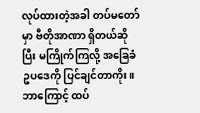လုပ်ထားတဲ့အခါ တပ်မတော်မှာ ဗီတိုအာဏာ ရှိတယ်ဆိုပြီး မကြိုက်ကြလို့ အခြေခံဥပဒေကို ပြင်ချင်တာကိုး။
ဘာကြောင့် ထပ်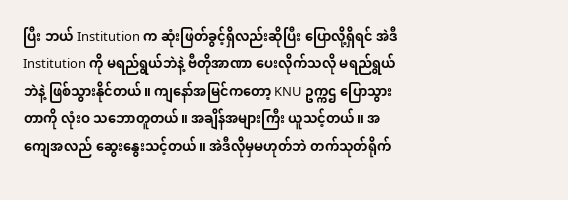ပြီး ဘယ် Institution က ဆုံးဖြတ်ခွင့်ရှိလည်းဆိုပြီး ပြောလို့ရှိရင် အဲဒီ Institution ကို မရည်ရွယ်ဘဲနဲ့ ဗီတိုအာဏာ ပေးလိုက်သလို မရည်ရွယ်ဘဲနဲ့ ဖြစ်သွားနိုင်တယ်။ ကျနော်အမြင်ကတော့ KNU ဥက္ကဌ ပြောသွားတာကို လုံးဝ သဘောတူတယ်။ အချိန်အများကြီး ယူသင့်တယ်။ အကျေအလည် ဆွေးနွေးသင့်တယ်။ အဲဒီလိုမှမဟုတ်ဘဲ တက်သုတ်ရိုက်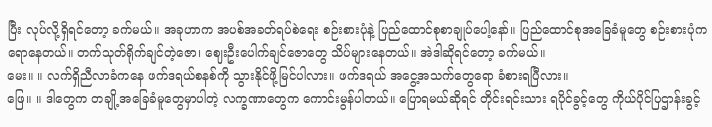ပြီး လုပ်လို့ရှိရင်တော့ ခက်မယ်။ အခုဟာက အပစ်အခတ်ရပ်စဲရေး စဉ်းစားပုံနဲ့ ပြည်ထောင်စုစာချုပ်ပေါ့နော်။ ပြည်ထောင်စုအခြေခံမူတွေ စဉ်းစားပုံက ရောနေတယ်။ တက်သုတ်ရိုက်ချင်တဲ့ဇော၊ ဈေးဦးပေါက်ချင်ဇောတွေ သိပ်များနေတယ်။ အဲဒါဆိုရင်တော့ ခက်မယ်။
မေး။ ။ လက်ရှိညီလာခံကနေ ဖက်ဒရယ်စနစ်ကို သွားနိုင်ဖို့မြင်ပါလား။ ဖက်ဒရယ် အငွေ့အသက်တွေရော ခံစားရပြီလား။
ဖြေ။ ။ ဒါတွေက တချို့အခြေခံမူတွေမှာပါတဲ့ လက္ခဏာတွေက ကောင်းမွန်ပါတယ်။ ပြောရမယ်ဆိုရင် တိုင်းရင်းသား ရပိုင်ခွင့်တွေ ကိုယ်ပိုင်ပြဌာန်းခွင့်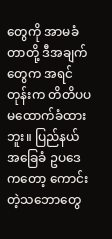တွေကို အာမခံတာတို့ ဒီအချက်တွေက အရင်တုန်းက တိတိပပ မထောက်ခံထားဘူး။ ပြည်နယ် အခြေခံ ဥပဒေကတော့ ကောင်းတဲ့သဘောတွေ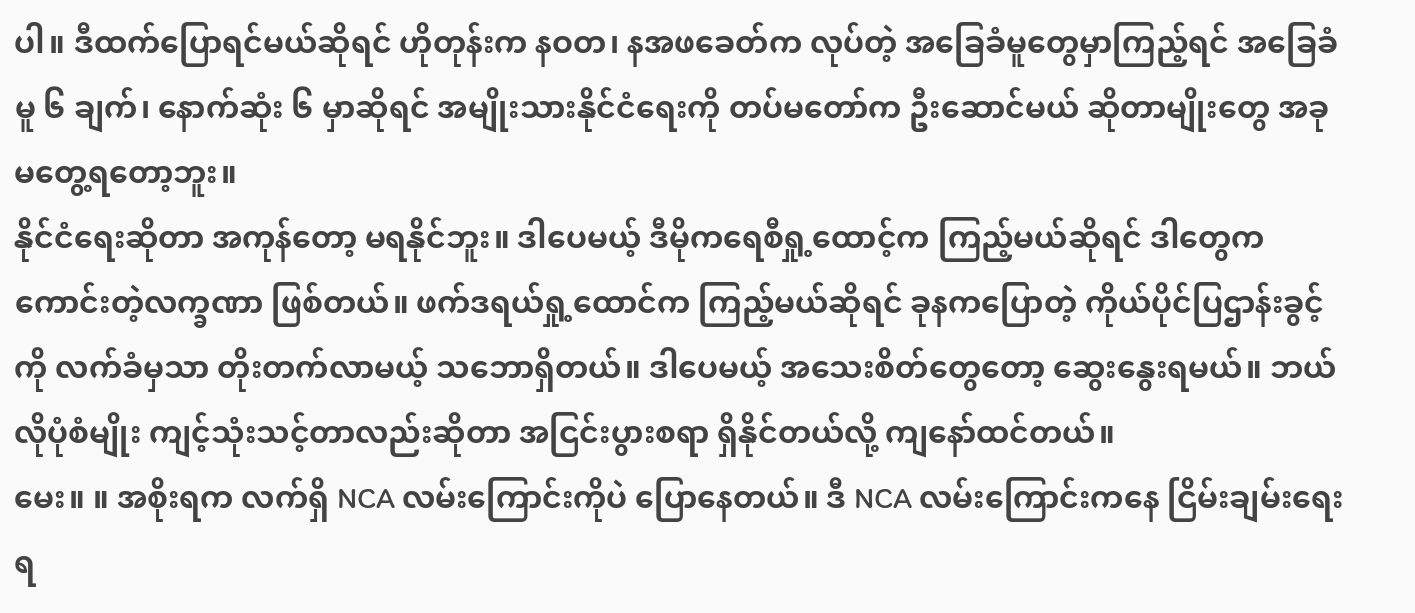ပါ။ ဒီထက်ပြောရင်မယ်ဆိုရင် ဟိုတုန်းက နဝတ၊ နအဖခေတ်က လုပ်တဲ့ အခြေခံမူတွေမှာကြည့်ရင် အခြေခံမူ ၆ ချက်၊ နောက်ဆုံး ၆ မှာဆိုရင် အမျိုးသားနိုင်ငံရေးကို တပ်မတော်က ဦးဆောင်မယ် ဆိုတာမျိုးတွေ အခုမတွေ့ရတော့ဘူး။
နိုင်ငံရေးဆိုတာ အကုန်တော့ မရနိုင်ဘူး။ ဒါပေမယ့် ဒီမိုကရေစီရှု့ထောင့်က ကြည့်မယ်ဆိုရင် ဒါတွေက ကောင်းတဲ့လက္ခဏာ ဖြစ်တယ်။ ဖက်ဒရယ်ရှု့ထောင်က ကြည့်မယ်ဆိုရင် ခုနကပြောတဲ့ ကိုယ်ပိုင်ပြဌာန်းခွင့်ကို လက်ခံမှသာ တိုးတက်လာမယ့် သဘောရှိတယ်။ ဒါပေမယ့် အသေးစိတ်တွေတော့ ဆွေးနွေးရမယ်။ ဘယ်လိုပုံစံမျိုး ကျင့်သုံးသင့်တာလည်းဆိုတာ အငြင်းပွားစရာ ရှိနိုင်တယ်လို့ ကျနော်ထင်တယ်။
မေး။ ။ အစိုးရက လက်ရှိ NCA လမ်းကြောင်းကိုပဲ ပြောနေတယ်။ ဒီ NCA လမ်းကြောင်းကနေ ငြိမ်းချမ်းရေးရ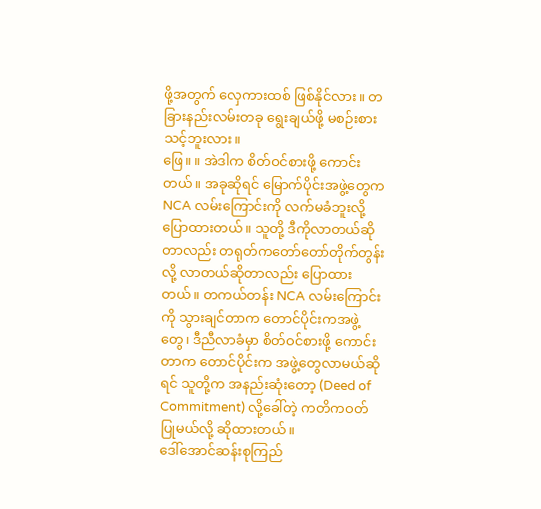ဖို့အတွက် လှေကားထစ် ဖြစ်နိုင်လား။ တခြားနည်းလမ်းတခု ရွေးချယ်ဖို့ မစဉ်းစားသင့်ဘူးလား။
ဖြေ။ ။ အဲဒါက စိတ်ဝင်စားဖို့ ကောင်းတယ်။ အခုဆိုရင် မြောက်ပိုင်းအဖွဲ့တွေက NCA လမ်းကြောင်းကို လက်မခံဘူးလို့ ပြောထားတယ်။ သူတို့ ဒီကိုလာတယ်ဆိုတာလည်း တရုတ်ကတော်တော်တိုက်တွန်းလို့ လာတယ်ဆိုတာလည်း ပြောထားတယ်။ တကယ်တန်း NCA လမ်းကြောင်းကို သွားချင်တာက တောင်ပိုင်းကအဖွဲ့တွေ၊ ဒီညီလာခံမှာ စိတ်ဝင်စားဖို့ ကောင်းတာက တောင်ပိုင်းက အဖွဲ့တွေလာမယ်ဆိုရင် သူတို့က အနည်းဆုံးတော့ (Deed of Commitment) လို့ခေါ်တဲ့ ကတိကဝတ်ပြုမယ်လို့ ဆိုထားတယ်။
ဒေါ်အောင်ဆန်းစုကြည်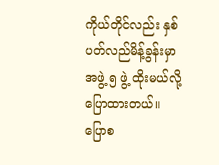ကိုယ်တိုင်လည်း နှစ်ပတ်လည်မိန့်ခွန်းမှာ အဖွဲ့ ၅ ဖွဲ့ ထိုးမယ်လို့ ပြောထားတယ်။ ပြောစ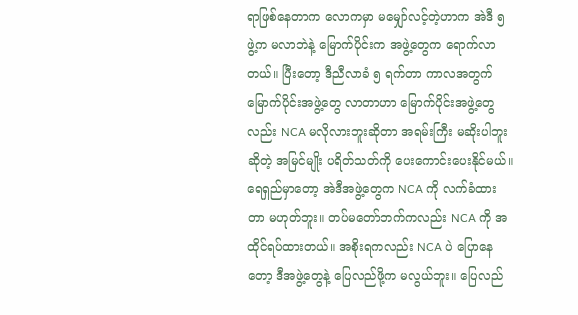ရာဖြစ်နေတာက လောကမှာ မမျှော်လင့်တဲ့ဟာက အဲဒီ ၅ ဖွဲ့က မလာဘဲနဲ့ မြောက်ပိုင်းက အဖွဲ့တွေက ရောက်လာတယ်။ ပြီးတော့ ဒီညီလာခံ ၅ ရက်တာ ကာလအတွက် မြောက်ပိုင်းအဖွဲ့တွေ လာတာဟာ မြောက်ပိုင်းအဖွဲ့တွေလည်း NCA မလိုလားဘူးဆိုတာ အရမ်းကြီး မဆိုးပါဘူးဆိုတဲ့ အမြင်မျိုး ပရိတ်သတ်ကို ပေးကောင်းပေးနိုင်မယ်။
ရေရှည်မှာတော့ အဲဒီအဖွဲ့တွေက NCA ကို လက်ခံထားတာ မဟုတ်ဘူး။ တပ်မတော်ဘက်ကလည်း NCA ကို အထိုင်ရပ်ထားတယ်။ အစိုးရကလည်း NCA ပဲ ပြောနေတော့ ဒီအဖွဲ့တွေနဲ့ ပြေလည်ဖို့က မလွယ်ဘူး။ ပြေလည်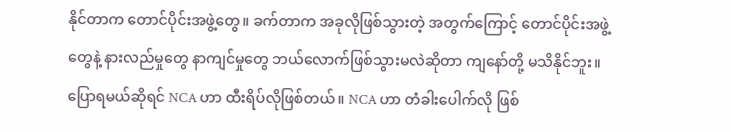နိုင်တာက တောင်ပိုင်းအဖွဲ့တွေ။ ခက်တာက အခုလိုဖြစ်သွားတဲ့ အတွက်ကြောင့် တောင်ပိုင်းအဖွဲ့တွေနဲ့ နားလည်မှုတွေ နာကျင်မှုတွေ ဘယ်လောက်ဖြစ်သွားမလဲဆိုတာ ကျနော်တို့ မသိနိုင်ဘူး။
ပြောရမယ်ဆိုရင် NCA ဟာ ထီးရိပ်လိုဖြစ်တယ်။ NCA ဟာ တံခါးပေါက်လို ဖြစ်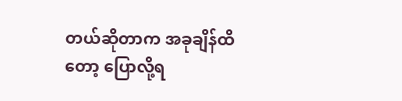တယ်ဆိုတာက အခုချိန်ထိတော့ ပြောလို့ရ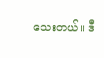သေးတယ်။ ဒီ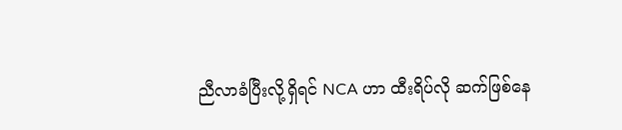ညီလာခံပြီးလို့ရှိရင် NCA ဟာ ထီးရိပ်လို ဆက်ဖြစ်နေ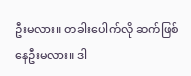ဦးမလား။ တခါးပေါက်လို ဆက်ဖြစ်နေဦးမလား။ ဒါ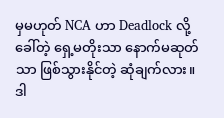မှမဟုတ် NCA ဟာ Deadlock လို့ခေါ်တဲ့ ရှေ့မတိုးသာ နောက်မဆုတ်သာ ဖြစ်သွားနိုင်တဲ့ ဆုံချက်လား။ ဒါ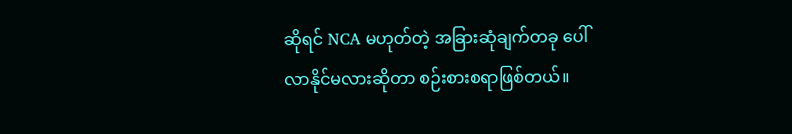ဆိုရင် NCA မဟုတ်တဲ့ အခြားဆုံချက်တခု ပေါ်လာနိုင်မလားဆိုတာ စဉ်းစားစရာဖြစ်တယ်။